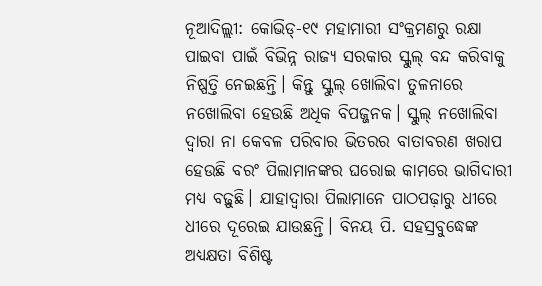ନୂଆଦିଲ୍ଲୀ: କୋଭିଡ୍-୧୯ ମହାମାରୀ ସଂକ୍ରମଣରୁ ରକ୍ଷା ପାଇବା ପାଇଁ ବିଭିନ୍ନ ରାଜ୍ୟ ସରକାର ସ୍କୁଲ୍ ବନ୍ଦ କରିବାକୁ ନିଷ୍ପତ୍ତି ନେଇଛନ୍ତି। କିନ୍ତୁ ସ୍କୁଲ୍ ଖୋଲିବା ତୁଳନାରେ ନଖୋଲିବା ହେଉଛି ଅଧିକ ବିପଜ୍ଜନକ। ସ୍କୁଲ୍ ନଖୋଲିବା ଦ୍ୱାରା ନା କେବଳ ପରିବାର ଭିତରର ବାତାବରଣ ଖରାପ ହେଉଛି ବରଂ ପିଲାମାନଙ୍କର ଘରୋଇ କାମରେ ଭାଗିଦାରୀ ମଧ୍ୟ ବଢ଼ୁଛି। ଯାହାଦ୍ୱାରା ପିଲାମାନେ ପାଠପଢ଼ାରୁ ଧୀରେ ଧୀରେ ଦୂରେଇ ଯାଉଛନ୍ତି। ବିନୟ ପି. ସହସ୍ରବୁଦ୍ଧେଙ୍କ ଅଧ୍ୟକ୍ଷତା ବିଶିଷ୍ଟ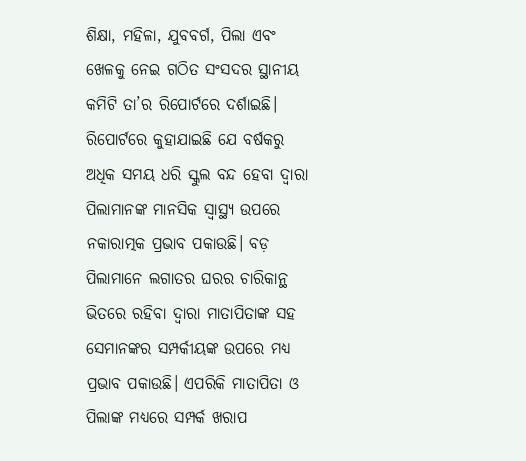ଶିକ୍ଷା, ମହିଳା, ଯୁବବର୍ଗ, ପିଲା ଏବଂ ଖେଳକୁ ନେଇ ଗଠିତ ସଂସଦର ସ୍ଥାନୀୟ କମିଟି ତା’ର ରିପୋର୍ଟରେ ଦର୍ଶାଇଛି।
ରିପୋର୍ଟରେ କୁହାଯାଇଛି ଯେ ବର୍ଷକରୁ ଅଧିକ ସମୟ ଧରି ସ୍କୁଲ ବନ୍ଦ ହେବା ଦ୍ୱାରା ପିଲାମାନଙ୍କ ମାନସିକ ସ୍ୱାସ୍ଥ୍ୟ ଉପରେ ନକାରାତ୍ମକ ପ୍ରଭାବ ପକାଉଛି। ବଡ଼ ପିଲାମାନେ ଲଗାତର ଘରର ଚାରିକାନ୍ଥ ଭିତରେ ରହିବା ଦ୍ୱାରା ମାତାପିତାଙ୍କ ସହ ସେମାନଙ୍କର ସମ୍ପର୍କୀୟଙ୍କ ଉପରେ ମଧ୍ୟ ପ୍ରଭାବ ପକାଉଛି। ଏପରିକି ମାତାପିତା ଓ ପିଲାଙ୍କ ମଧ୍ୟରେ ସମ୍ପର୍କ ଖରାପ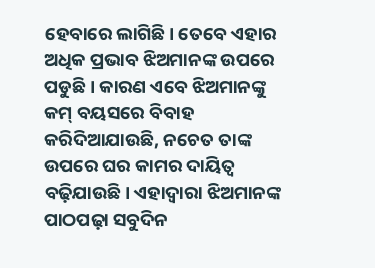ହେବାରେ ଲାଗିଛି। ତେବେ ଏହାର ଅଧିକ ପ୍ରଭାବ ଝିଅମାନଙ୍କ ଉପରେ ପଡୁଛି। କାରଣ ଏବେ ଝିଅମାନଙ୍କୁ କମ୍ ବୟସରେ ବିବାହ କରିଦିଆଯାଉଛି, ନଚେତ ତାଙ୍କ ଉପରେ ଘର କାମର ଦାୟିତ୍ୱ ବଢ଼ିଯାଉଛି। ଏହାଦ୍ୱାରା ଝିଅମାନଙ୍କ ପାଠପଢ଼ା ସବୁଦିନ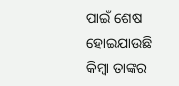ପାଇଁ ଶେଷ ହୋଇଯାଉଛି କିମ୍ବା ତାଙ୍କର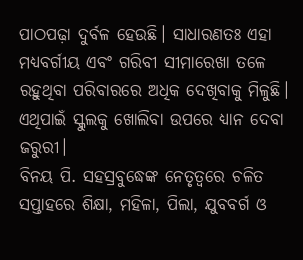ପାଠପଢ଼ା ଦୁର୍ବଳ ହେଉଛି। ସାଧାରଣତଃ ଏହା ମଧ୍ୟବର୍ଗୀୟ ଏବଂ ଗରିବୀ ସୀମାରେଖା ତଳେ ରହୁଥିବା ପରିବାରରେ ଅଧିକ ଦେଖିବାକୁ ମିଳୁଛି। ଏଥିପାଇଁ ସ୍କୁଲକୁ ଖୋଲିବା ଉପରେ ଧ୍ୟାନ ଦେବା ଜରୁରୀ।
ବିନୟ ପି. ସହସ୍ରବୁଦ୍ଧେଙ୍କ ନେତୃତ୍ୱରେ ଚଳିତ ସପ୍ତାହରେ ଶିକ୍ଷା, ମହିଳା, ପିଲା, ଯୁବବର୍ଗ ଓ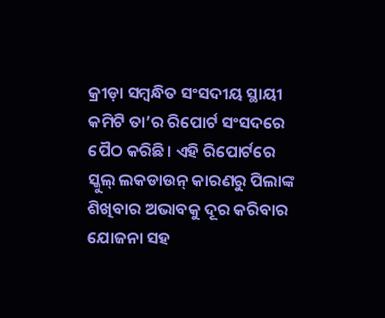କ୍ରୀଡ଼ା ସମ୍ବନ୍ଧିତ ସଂସଦୀୟ ସ୍ଥାୟୀ କମିଟି ତା’ର ରିପୋର୍ଟ ସଂସଦରେ ପୈଠ କରିଛି। ଏହି ରିପୋର୍ଟରେ ସ୍କୁଲ୍ ଲକଡାଉନ୍ କାରଣରୁ ପିଲାଙ୍କ ଶିଖିବାର ଅଭାବକୁ ଦୂର କରିବାର ଯୋଜନା ସହ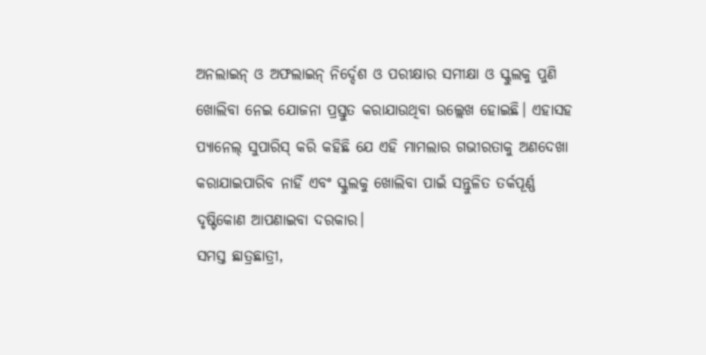ଅନଲାଇନ୍ ଓ ଅଫଲାଇନ୍ ନିର୍ଦ୍ଦେଶ ଓ ପରୀକ୍ଷାର ସମୀକ୍ଷା ଓ ସ୍କୁଲକୁ ପୁଣି ଖୋଲିବା ନେଇ ଯୋଜନା ପ୍ରସ୍ତୁତ କରାଯାଉଥିବା ଉଲ୍ଲେଖ ହୋଇଛି। ଏହାସହ ପ୍ୟାନେଲ୍ ସୁପାରିସ୍ କରି କହିଛି ଯେ ଏହି ମାମଲାର ଗଭୀରତାକୁ ଅଣଦେଖା କରାଯାଇପାରିବ ନାହିଁ ଏବଂ ସ୍କୁଲକୁ ଖୋଲିବା ପାଇଁ ସନ୍ତୁଳିତ ତର୍କପୂର୍ଣ୍ଣ ଦୃଷ୍ଟିକୋଣ ଆପଣାଇବା ଦରକାର।
ସମସ୍ତ ଛାତ୍ରଛାତ୍ରୀ,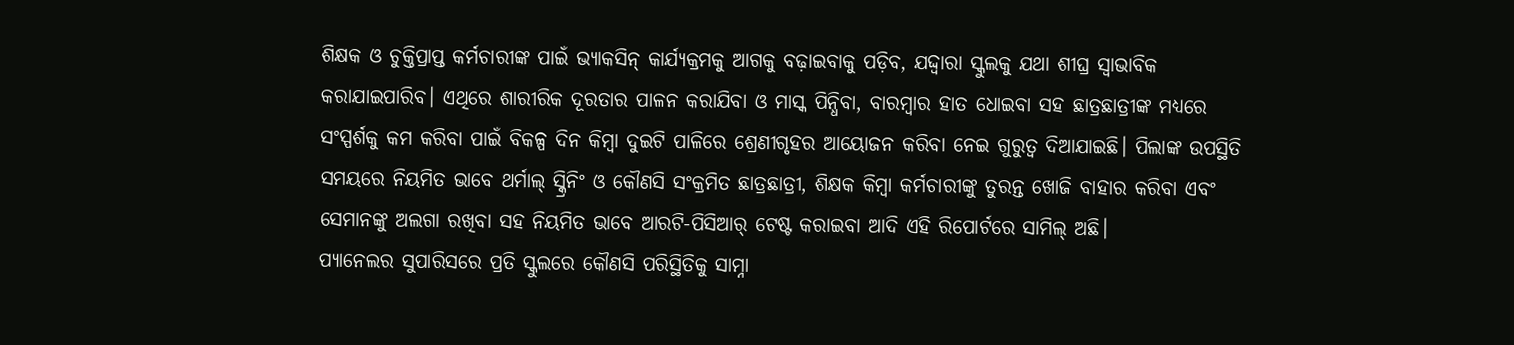ଶିକ୍ଷକ ଓ ଚୁକ୍ତିପ୍ରାପ୍ତ କର୍ମଚାରୀଙ୍କ ପାଇଁ ଭ୍ୟାକସିନ୍ କାର୍ଯ୍ୟକ୍ରମକୁ ଆଗକୁ ବଢ଼ାଇବାକୁ ପଡ଼ିବ, ଯଦ୍ଦ୍ୱାରା ସ୍କୁଲକୁ ଯଥା ଶୀଘ୍ର ସ୍ୱାଭାବିକ କରାଯାଇପାରିବ। ଏଥିରେ ଶାରୀରିକ ଦୂରତାର ପାଳନ କରାଯିବା ଓ ମାସ୍କ ପିନ୍ଧିବା, ବାରମ୍ବାର ହାତ ଧୋଇବା ସହ ଛାତ୍ରଛାତ୍ରୀଙ୍କ ମଧ୍ୟରେ ସଂସ୍ପର୍ଶକୁ କମ କରିବା ପାଇଁ ବିକଳ୍ପ ଦିନ କିମ୍ବା ଦୁଇଟି ପାଳିରେ ଶ୍ରେଣୀଗୃହର ଆୟୋଜନ କରିବା ନେଇ ଗୁରୁତ୍ୱ ଦିଆଯାଇଛି। ପିଲାଙ୍କ ଉପସ୍ଥିତି ସମୟରେ ନିୟମିତ ଭାବେ ଥର୍ମାଲ୍ ସ୍କ୍ରିନିଂ ଓ କୌଣସି ସଂକ୍ରମିତ ଛାତ୍ରଛାତ୍ରୀ, ଶିକ୍ଷକ କିମ୍ବା କର୍ମଚାରୀଙ୍କୁ ତୁରନ୍ତ ଖୋଜି ବାହାର କରିବା ଏବଂ ସେମାନଙ୍କୁ ଅଲଗା ରଖିବା ସହ ନିୟମିତ ଭାବେ ଆରଟି-ପିସିଆର୍ ଟେଷ୍ଟ କରାଇବା ଆଦି ଏହି ରିପୋର୍ଟରେ ସାମିଲ୍ ଅଛି।
ପ୍ୟାନେଲର ସୁପାରିସରେ ପ୍ରତି ସ୍କୁଲରେ କୌଣସି ପରିସ୍ଥିତିକୁ ସାମ୍ନା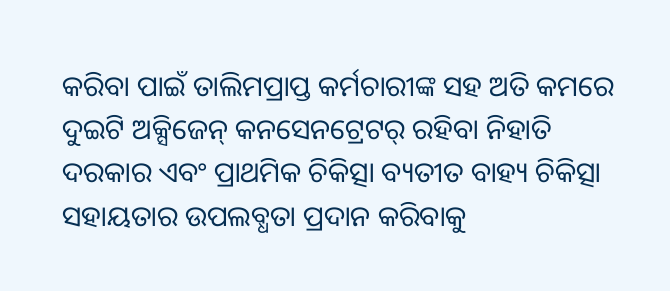କରିବା ପାଇଁ ତାଲିମପ୍ରାପ୍ତ କର୍ମଚାରୀଙ୍କ ସହ ଅତି କମରେ ଦୁଇଟି ଅକ୍ସିଜେନ୍ କନସେନଟ୍ରେଟର୍ ରହିବା ନିହାତି ଦରକାର ଏବଂ ପ୍ରାଥମିକ ଚିକିତ୍ସା ବ୍ୟତୀତ ବାହ୍ୟ ଚିକିତ୍ସା ସହାୟତାର ଉପଲବ୍ଧତା ପ୍ରଦାନ କରିବାକୁ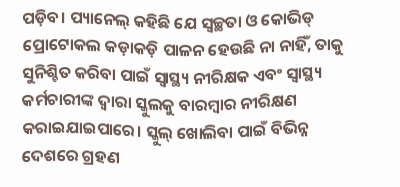ପଡ଼ିବ। ପ୍ୟାନେଲ୍ କହିଛି ଯେ ସ୍ୱଚ୍ଛତା ଓ କୋଭିଡ୍ ପ୍ରୋଟୋକଲ କଡ଼ାକଡ଼ି ପାଳନ ହେଉଛି ନା ନାହିଁ, ତାକୁ ସୁନିଶ୍ଚିତ କରିବା ପାଇଁ ସ୍ୱାସ୍ଥ୍ୟ ନୀରିକ୍ଷକ ଏବଂ ସ୍ୱାସ୍ଥ୍ୟ କର୍ମଚାରୀଙ୍କ ଦ୍ୱାରା ସ୍କୁଲକୁ ବାରମ୍ବାର ନୀରିକ୍ଷଣ କରାଇଯାଇପାରେ। ସ୍କୁଲ୍ ଖୋଲିବା ପାଇଁ ବିଭିନ୍ନ ଦେଶରେ ଗ୍ରହଣ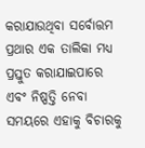କରାଯାଉଥିବା ସର୍ବୋତ୍ତମ ପ୍ରଥାର ଏକ ତାଲିକା ମଧ୍ୟ ପ୍ରସ୍ତୁତ କରାଯାଇପାରେ ଏବଂ ନିଷ୍ପତ୍ତି ନେବା ସମୟରେ ଏହାକୁ ବିଚାରକୁ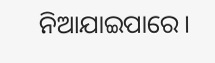ନିଆଯାଇପାରେ।